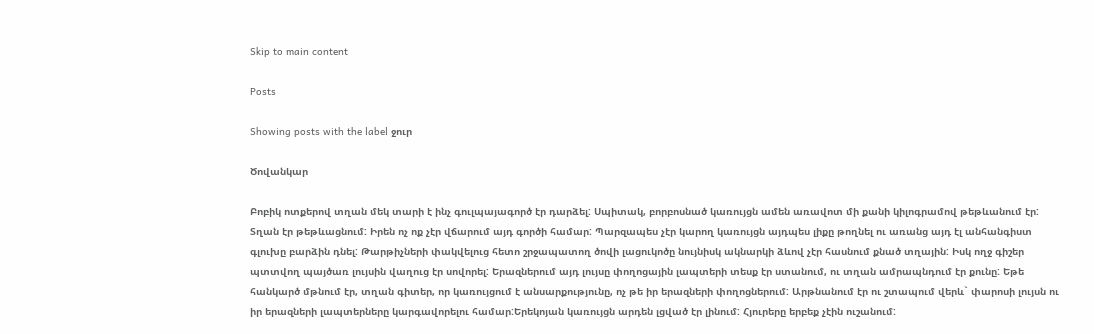Skip to main content

Posts

Showing posts with the label ջուր

Ծովանկար

Բոբիկ ոտքերով տղան մեկ տարի է ինչ գուլպայագործ էր դարձել: Սպիտակ, բորբոսնած կառույցն ամեն առավոտ մի քանի կիլոգրամով թեթևանում էր: Տղան էր թեթևացնում: Իրեն ոչ ոք չէր վճարում այդ գործի համար: Պարզապես չէր կարող կառույցն այդպես լիքը թողնել ու առանց այդ էլ անհանգիստ գլուխը բարձին դնել: Թարթիչների փակվելուց հետո շրջապատող ծովի լացուկոծը նույնիսկ ակնարկի ձևով չէր հասնում քնած տղային: Իսկ ողջ գիշեր պտտվող պայծառ լույսին վաղուց էր սովորել: Երազներում այդ լույսը փողոցային լապտերի տեսք էր ստանում, ու տղան ամրապնդում էր քունը: Եթե հանկարծ մթնում էր, տղան գիտեր, որ կառույցում է անսարքությունը, ոչ թե իր երազների փողոցներում: Արթնանում էր ու շտապում վերև` փարոսի լույսն ու իր երազների լապտերները կարգավորելու համար:Երեկոյան կառույցն արդեն լցված էր լինում: Հյուրերը երբեք չէին ուշանում: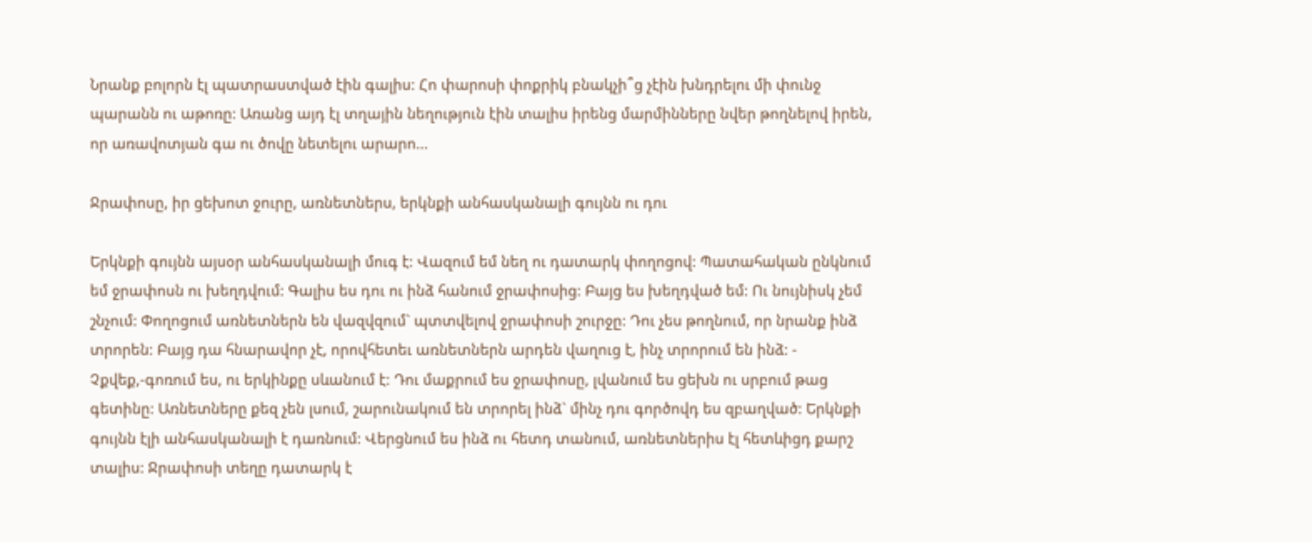Նրանք բոլորն էլ պատրաստված էին գալիս: Հո փարոսի փոքրիկ բնակչի՞ց չէին խնդրելու մի փունջ պարանն ու աթոռը: Առանց այդ էլ տղային նեղություն էին տալիս իրենց մարմինները նվեր թողնելով իրեն, որ առավոտյան գա ու ծովը նետելու արարո...

Ջրափոսը, իր ցեխոտ ջուրը, առնետներս, երկնքի անհասկանալի գույնն ու դու

Երկնքի գույնն այսօր անհասկանալի մուգ է: Վազում եմ նեղ ու դատարկ փողոցով: Պատահական ընկնում եմ ջրափոսն ու խեղդվում: Գալիս ես դու ու ինձ հանում ջրափոսից: Բայց ես խեղդված եմ: Ու նույնիսկ չեմ շնչում: Փողոցում առնետներն են վազվզում` պտտվելով ջրափոսի շուրջը: Դու չես թողնում, որ նրանք ինձ տրորեն: Բայց դա հնարավոր չէ, որովհետեւ առնետներն արդեն վաղուց է, ինչ տրորում են ինձ: - Չքվեք,-գոռում ես, ու երկինքը սևանում է: Դու մաքրում ես ջրափոսը, լվանում ես ցեխն ու սրբում թաց գետինը: Առնետները քեզ չեն լսում, շարունակում են տրորել ինձ` մինչ դու գործովդ ես զբաղված: Երկնքի գույնն էլի անհասկանալի է դառնում: Վերցնում ես ինձ ու հետդ տանում, առնետներիս էլ հետևիցդ քարշ  տալիս: Ջրափոսի տեղը դատարկ է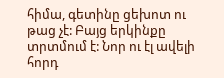հիմա, գետինը ցեխոտ ու թաց չէ: Բայց երկինքը տրտմում է: Նոր ու էլ ավելի հորդ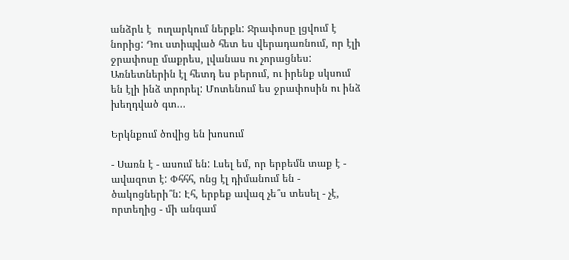անձրև է  ուղարկում ներքև: Ջրափոսը լցվում է նորից: Դու ստիպված հետ ես վերադառնում, որ էլի ջրափոսը մաքրես, լվանաս ու չորացնես: Առնետներին էլ հետդ ես բերում, ու իրենք սկսում են էլի ինձ տրորել: Մոտենում ես ջրափոսին ու ինձ խեղդված գտ...

Երկնքում ծովից են խոսում

- Սառն է - ասում են: Լսել եմ, որ երբեմն տաք է - ավազոտ է: Փհհհ, ոնց էլ դիմանում են - ծակոցների՞ն: Էհ, երբեք ավազ չե՞ս տեսել - չէ, որտեղից - մի անգամ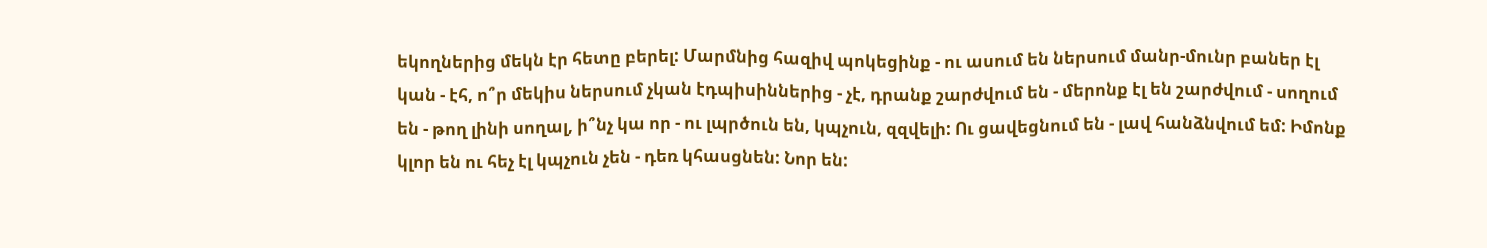եկողներից մեկն էր հետը բերել: Մարմնից հազիվ պոկեցինք - ու ասում են ներսում մանր-մունր բաներ էլ կան - էհ, ո՞ր մեկիս ներսում չկան էդպիսիններից - չէ, դրանք շարժվում են - մերոնք էլ են շարժվում - սողում են - թող լինի սողալ, ի՞նչ կա որ - ու լպրծուն են, կպչուն, զզվելի: Ու ցավեցնում են - լավ հանձնվում եմ: Իմոնք կլոր են ու հեչ էլ կպչուն չեն - դեռ կհասցնեն: Նոր են: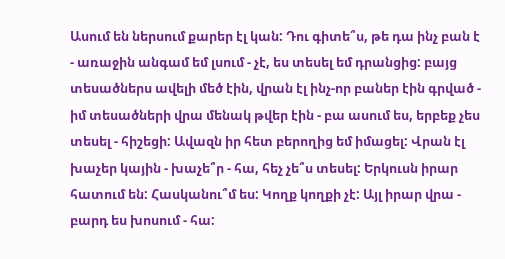Ասում են ներսում քարեր էլ կան: Դու գիտե՞ս, թե դա ինչ բան է  - առաջին անգամ եմ լսում - չէ, ես տեսել եմ դրանցից: բայց տեսածներս ավելի մեծ էին, վրան էլ ինչ-որ բաներ էին գրված - իմ տեսածների վրա մենակ թվեր էին - բա ասում ես, երբեք չես տեսել - հիշեցի: Ավազն իր հետ բերողից եմ իմացել: Վրան էլ խաչեր կային - խաչե՞ր - հա, հեչ չե՞ս տեսել: Երկուսն իրար հատում են: Հասկանու՞մ ես: Կողք կողքի չէ: Այլ իրար վրա - բարդ ես խոսում - հա: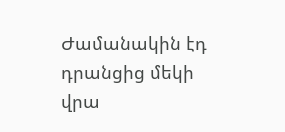Ժամանակին էդ դրանցից մեկի վրա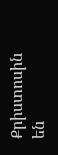Քրիստոսին են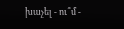խաչել - ու՞մ -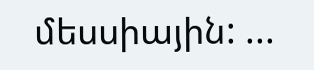մեսսիային: ...